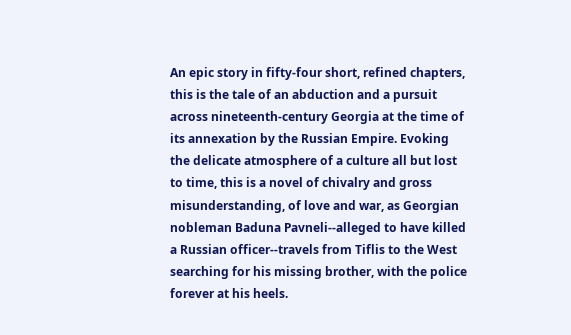An epic story in fifty-four short, refined chapters, this is the tale of an abduction and a pursuit across nineteenth-century Georgia at the time of its annexation by the Russian Empire. Evoking the delicate atmosphere of a culture all but lost to time, this is a novel of chivalry and gross misunderstanding, of love and war, as Georgian nobleman Baduna Pavneli--alleged to have killed a Russian officer--travels from Tiflis to the West searching for his missing brother, with the police forever at his heels.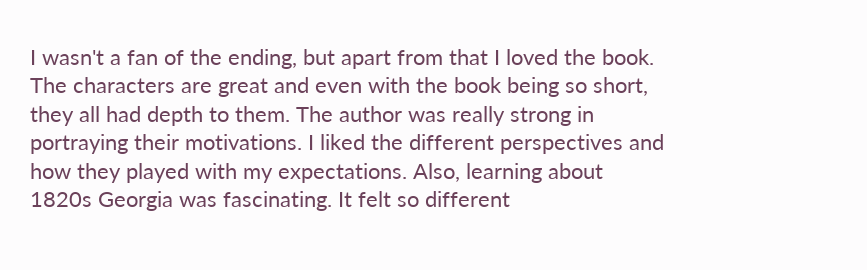I wasn't a fan of the ending, but apart from that I loved the book. The characters are great and even with the book being so short, they all had depth to them. The author was really strong in portraying their motivations. I liked the different perspectives and how they played with my expectations. Also, learning about 1820s Georgia was fascinating. It felt so different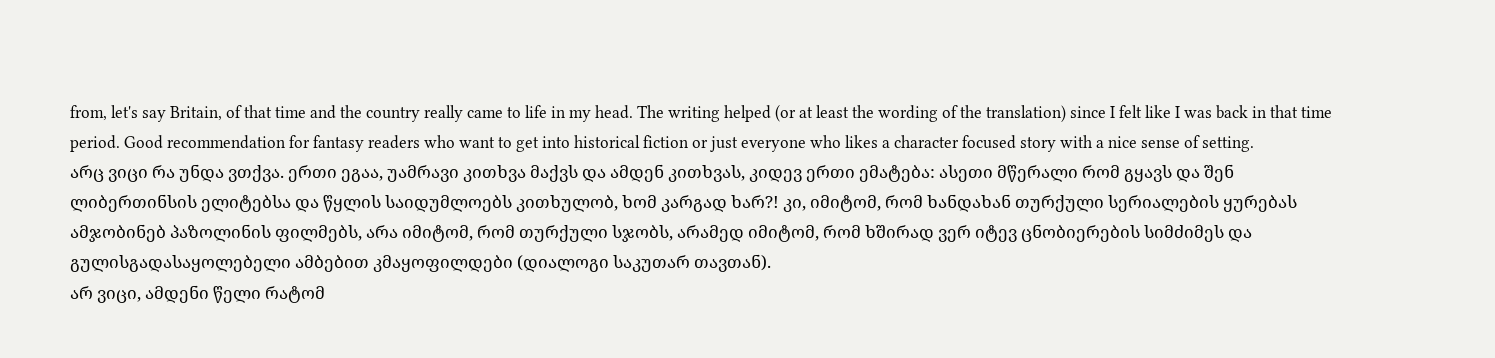from, let's say Britain, of that time and the country really came to life in my head. The writing helped (or at least the wording of the translation) since I felt like I was back in that time period. Good recommendation for fantasy readers who want to get into historical fiction or just everyone who likes a character focused story with a nice sense of setting.
არც ვიცი რა უნდა ვთქვა. ერთი ეგაა, უამრავი კითხვა მაქვს და ამდენ კითხვას, კიდევ ერთი ემატება: ასეთი მწერალი რომ გყავს და შენ ლიბერთინსის ელიტებსა და წყლის საიდუმლოებს კითხულობ, ხომ კარგად ხარ?! კი, იმიტომ, რომ ხანდახან თურქული სერიალების ყურებას ამჯობინებ პაზოლინის ფილმებს, არა იმიტომ, რომ თურქული სჯობს, არამედ იმიტომ, რომ ხშირად ვერ იტევ ცნობიერების სიმძიმეს და გულისგადასაყოლებელი ამბებით კმაყოფილდები (დიალოგი საკუთარ თავთან).
არ ვიცი, ამდენი წელი რატომ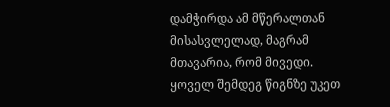დამჭირდა ამ მწერალთან მისასვლელად, მაგრამ მთავარია, რომ მივედი. ყოველ შემდეგ წიგნზე უკეთ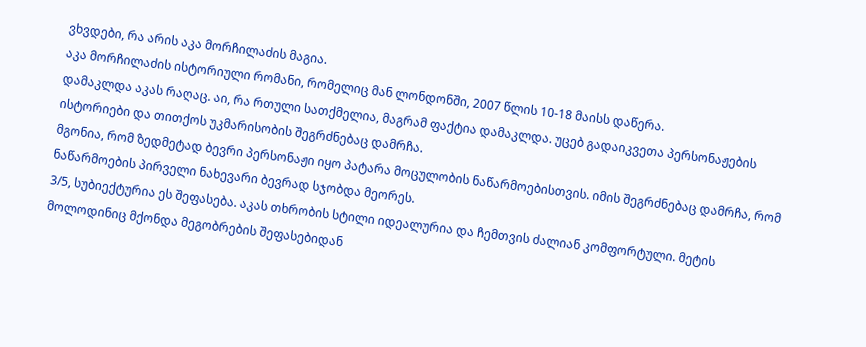ვხვდები, რა არის აკა მორჩილაძის მაგია.
აკა მორჩილაძის ისტორიული რომანი, რომელიც მან ლონდონში, 2007 წლის 10-18 მაისს დაწერა.
დამაკლდა აკას რაღაც. აი, რა რთული სათქმელია, მაგრამ ფაქტია დამაკლდა. უცებ გადაიკვეთა პერსონაჟების ისტორიები და თითქოს უკმარისობის შეგრძნებაც დამრჩა.
მგონია, რომ ზედმეტად ბევრი პერსონაჟი იყო პატარა მოცულობის ნაწარმოებისთვის. იმის შეგრძნებაც დამრჩა, რომ ნაწარმოების პირველი ნახევარი ბევრად სჯობდა მეორეს.
3/5, სუბიექტურია ეს შეფასება. აკას თხრობის სტილი იდეალურია და ჩემთვის ძალიან კომფორტული. მეტის მოლოდინიც მქონდა მეგობრების შეფასებიდან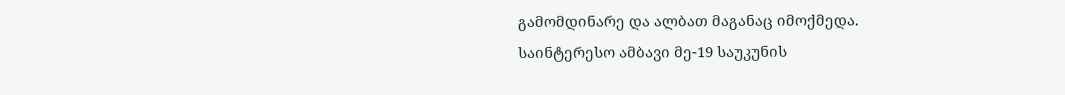გამომდინარე და ალბათ მაგანაც იმოქმედა.
საინტერესო ამბავი მე-19 საუკუნის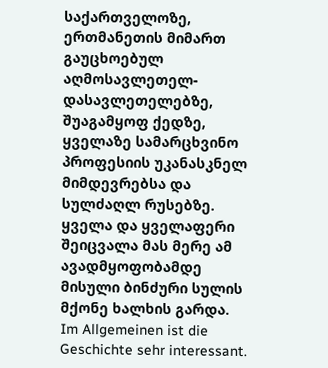საქართველოზე, ერთმანეთის მიმართ გაუცხოებულ აღმოსავლეთელ-დასავლეთელებზე, შუაგამყოფ ქედზე, ყველაზე სამარცხვინო პროფესიის უკანასკნელ მიმდევრებსა და სულძაღლ რუსებზე. ყველა და ყველაფერი შეიცვალა მას მერე ამ ავადმყოფობამდე მისული ბინძური სულის მქონე ხალხის გარდა.
Im Allgemeinen ist die Geschichte sehr interessant.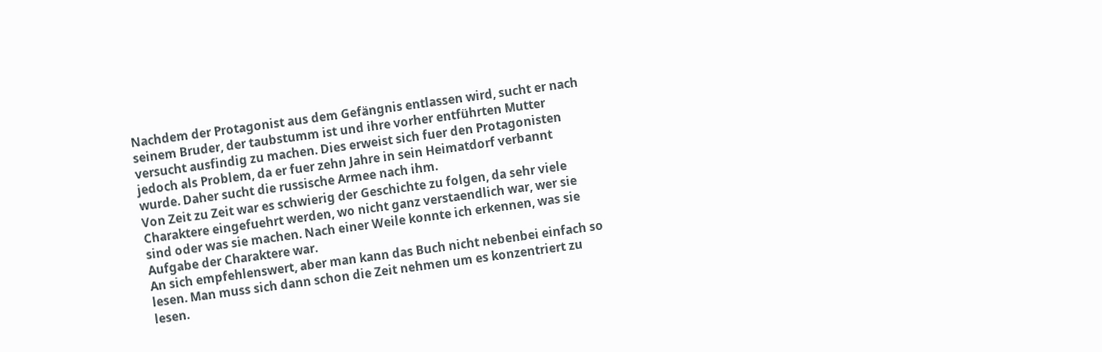Nachdem der Protagonist aus dem Gefängnis entlassen wird, sucht er nach seinem Bruder, der taubstumm ist und ihre vorher entführten Mutter versucht ausfindig zu machen. Dies erweist sich fuer den Protagonisten jedoch als Problem, da er fuer zehn Jahre in sein Heimatdorf verbannt wurde. Daher sucht die russische Armee nach ihm.
Von Zeit zu Zeit war es schwierig der Geschichte zu folgen, da sehr viele Charaktere eingefuehrt werden, wo nicht ganz verstaendlich war, wer sie sind oder was sie machen. Nach einer Weile konnte ich erkennen, was sie Aufgabe der Charaktere war.
An sich empfehlenswert, aber man kann das Buch nicht nebenbei einfach so lesen. Man muss sich dann schon die Zeit nehmen um es konzentriert zu lesen.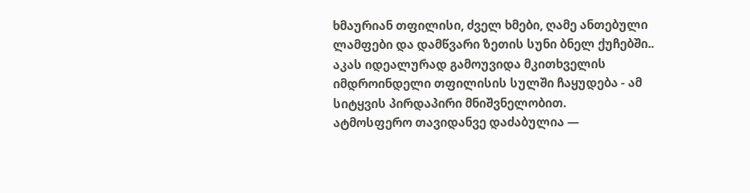ხმაურიან თფილისი, ძველ ხმები, ღამე ანთებული ლამფები და დამწვარი ზეთის სუნი ბნელ ქუჩებში..
აკას იდეალურად გამოუვიდა მკითხველის იმდროინდელი თფილისის სულში ჩაყუდება - ამ სიტყვის პირდაპირი მნიშვნელობით.
ატმოსფერო თავიდანვე დაძაბულია —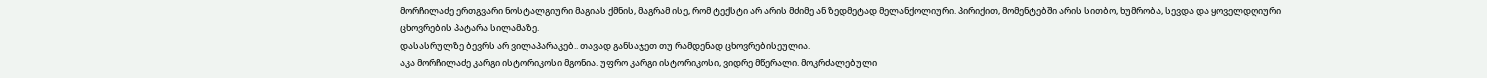მორჩილაძე ერთგვარი ნოსტალგიური მაგიას ქმნის, მაგრამ ისე, რომ ტექსტი არ არის მძიმე ან ზედმეტად მელანქოლიური. პირიქით, მომენტებში არის სითბო, ხუმრობა, სევდა და ყოველდღიური ცხოვრების პატარა სილამაზე.
დასასრულზე ბევრს არ ვილაპარაკებ.. თავად განსაჯეთ თუ რამდენად ცხოვრებისეულია.
აკა მორჩილაძე კარგი ისტორიკოსი მგონია. უფრო კარგი ისტორიკოსი, ვიდრე მწერალი. მოკრძალებული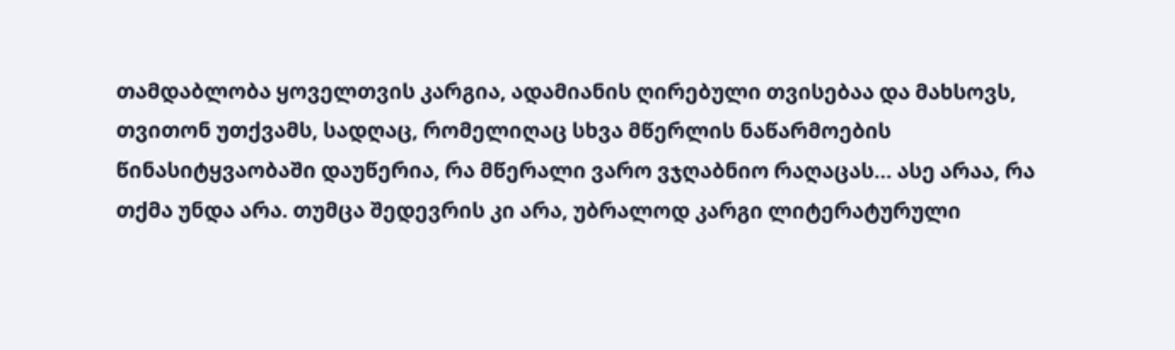თამდაბლობა ყოველთვის კარგია, ადამიანის ღირებული თვისებაა და მახსოვს, თვითონ უთქვამს, სადღაც, რომელიღაც სხვა მწერლის ნაწარმოების წინასიტყვაობაში დაუწერია, რა მწერალი ვარო ვჯღაბნიო რაღაცას... ასე არაა, რა თქმა უნდა არა. თუმცა შედევრის კი არა, უბრალოდ კარგი ლიტერატურული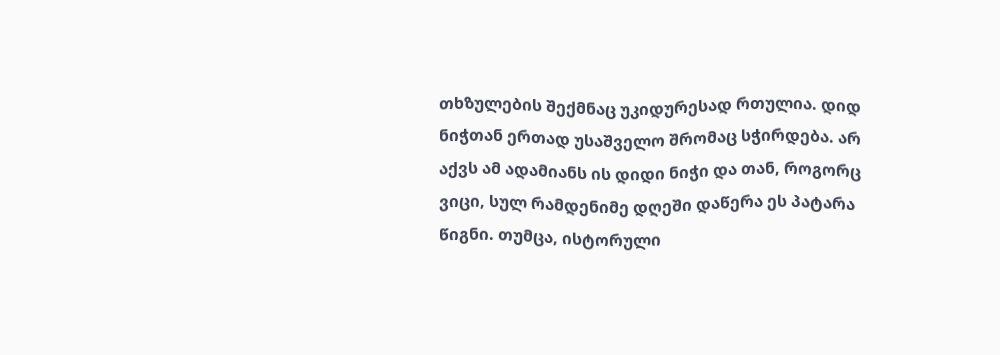თხზულების შექმნაც უკიდურესად რთულია. დიდ ნიჭთან ერთად უსაშველო შრომაც სჭირდება. არ აქვს ამ ადამიანს ის დიდი ნიჭი და თან, როგორც ვიცი, სულ რამდენიმე დღეში დაწერა ეს პატარა წიგნი. თუმცა, ისტორული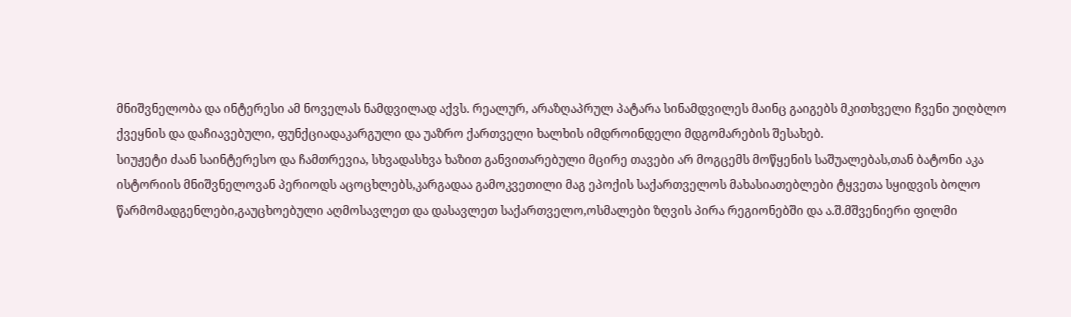მნიშვნელობა და ინტერესი ამ ნოველას ნამდვილად აქვს. რეალურ, არაზღაპრულ პატარა სინამდვილეს მაინც გაიგებს მკითხველი ჩვენი უიღბლო ქვეყნის და დაჩიავებული, ფუნქციადაკარგული და უაზრო ქართველი ხალხის იმდროინდელი მდგომარების შესახებ.
სიუჟეტი ძაან საინტერესო და ჩამთრევია, სხვადასხვა ხაზით განვითარებული მცირე თავები არ მოგცემს მოწყენის საშუალებას,თან ბატონი აკა ისტორიის მნიშვნელოვან პერიოდს აცოცხლებს,კარგადაა გამოკვეთილი მაგ ეპოქის საქართველოს მახასიათებლები ტყვეთა სყიდვის ბოლო წარმომადგენლები,გაუცხოებული აღმოსავლეთ და დასავლეთ საქართველო,ოსმალები ზღვის პირა რეგიონებში და ა.შ.მშვენიერი ფილმი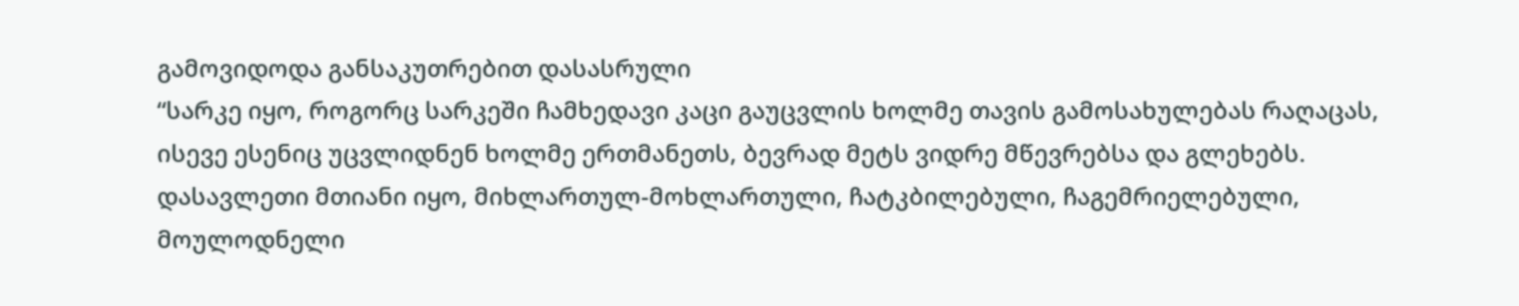გამოვიდოდა განსაკუთრებით დასასრული
“სარკე იყო, როგორც სარკეში ჩამხედავი კაცი გაუცვლის ხოლმე თავის გამოსახულებას რაღაცას, ისევე ესენიც უცვლიდნენ ხოლმე ერთმანეთს, ბევრად მეტს ვიდრე მწევრებსა და გლეხებს.
დასავლეთი მთიანი იყო, მიხლართულ-მოხლართული, ჩატკბილებული, ჩაგემრიელებული, მოულოდნელი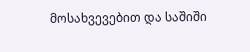მოსახვევებით და საშიში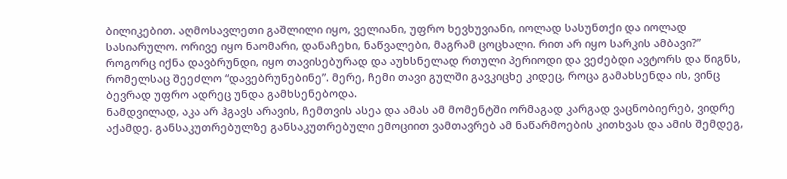ბილიკებით. აღმოსავლეთი გაშლილი იყო, ველიანი, უფრო ხევხუვიანი, იოლად სასუნთქი და იოლად სასიარულო. ორივე იყო ნაომარი, დანაჩეხი, ნაწვალები, მაგრამ ცოცხალი. რით არ იყო სარკის ამბავი?”
როგორც იქნა დავბრუნდი, იყო თავისებურად და აუხსნელად რთული პერიოდი და ვეძებდი ავტორს და წიგნს, რომელსაც შეეძლო “დავებრუნებინე”. მერე, ჩემი თავი გულში გავკიცხე კიდეც, როცა გამახსენდა ის, ვინც ბევრად უფრო ადრეც უნდა გამხსენებოდა.
ნამდვილად, აკა არ ჰგავს არავის, ჩემთვის ასეა და ამას ამ მომენტში ორმაგად კარგად ვაცნობიერებ, ვიდრე აქამდე. განსაკუთრებულზე განსაკუთრებული ემოციით ვამთავრებ ამ ნაწარმოების კითხვას და ამის შემდეგ,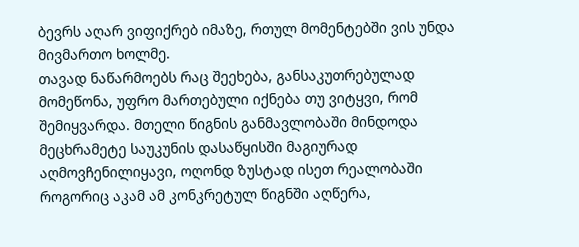ბევრს აღარ ვიფიქრებ იმაზე, რთულ მომენტებში ვის უნდა მივმართო ხოლმე.
თავად ნაწარმოებს რაც შეეხება, განსაკუთრებულად მომეწონა, უფრო მართებული იქნება თუ ვიტყვი, რომ შემიყვარდა. მთელი წიგნის განმავლობაში მინდოდა მეცხრამეტე საუკუნის დასაწყისში მაგიურად აღმოვჩენილიყავი, ოღონდ ზუსტად ისეთ რეალობაში როგორიც აკამ ამ კონკრეტულ წიგნში აღწერა,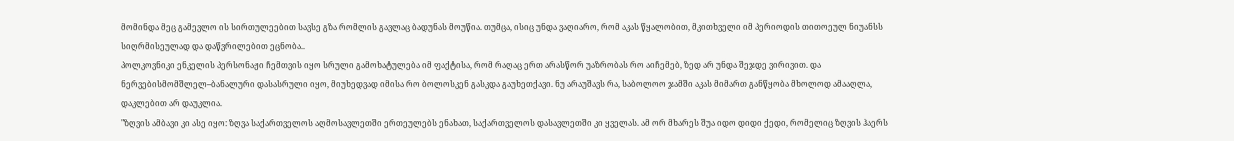მომინდა მეც გამევლო ის სირთულეებით სავსე გზა რომლის გავლაც ბადუნას მოუწია. თუმცა, ისიც უნდა ვაღიარო, რომ აკას წყალობით, მკითხველი იმ პერიოდის თითოეულ ნიუანსს სიღრმისეულად და დაწვრილებით ეცნობა..
პოლკოვნიკი ენკელის პერსონაჟი ჩემთვის იყო სრული გამოხატულება იმ ფაქტისა, რომ რაღაც ერთ არასწორ უაზრობას რო აიჩემებ, ზედ არ უნდა შეჯდე ვირივით. და ნერვებისმომშლელ–ბანალური დასასრული იყო, მიუხედვად იმისა რო ბოლოსკენ გასკდა გაუხეთქავი. ნუ არაუშავს რა, საბოლოო ჯამში აკას მიმართ განწყობა მხოლოდ ამააღლა, დაკლებით არ დაუკლია.
"ზღვის ამბავი კი ასე იყო: ზღვა საქართველოს აღმოსავლეთში ერთეულებს ენახათ, საქართველოს დასავლეთში კი ყველას. ამ ორ მხარეს შუა იდო დიდი ქედი, რომელიც ზღვის ჰაერს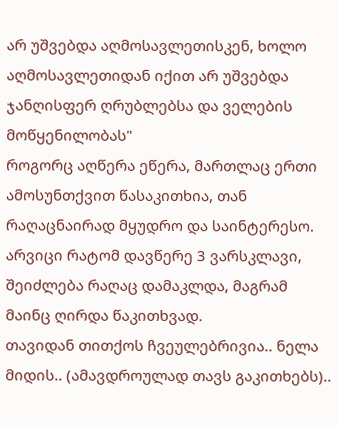არ უშვებდა აღმოსავლეთისკენ, ხოლო აღმოსავლეთიდან იქით არ უშვებდა ჯანღისფერ ღრუბლებსა და ველების მოწყენილობას"
როგორც აღწერა ეწერა, მართლაც ერთი ამოსუნთქვით წასაკითხია, თან რაღაცნაირად მყუდრო და საინტერესო. არვიცი რატომ დავწერე 3 ვარსკლავი, შეიძლება რაღაც დამაკლდა, მაგრამ მაინც ღირდა წაკითხვად.
თავიდან თითქოს ჩვეულებრივია.. ნელა მიდის.. (ამავდროულად თავს გაკითხებს)..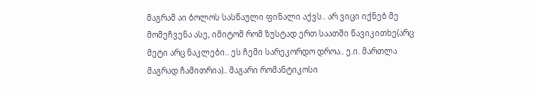მაგრამ აი ბოლოს სასწაული ფინალი აქვს.. არ ვიცი იქნებ მე მომეჩვენა ასე, იმიტომ რომ ზუსტად ერთ საათში წავიკითხე(არც მეტი არც ნაკლები.. ეს ჩემი სარეკორდო დროა.. ე.ი. მართლა მაგრად ჩამითრია).. მაგარი რომანტიკოსი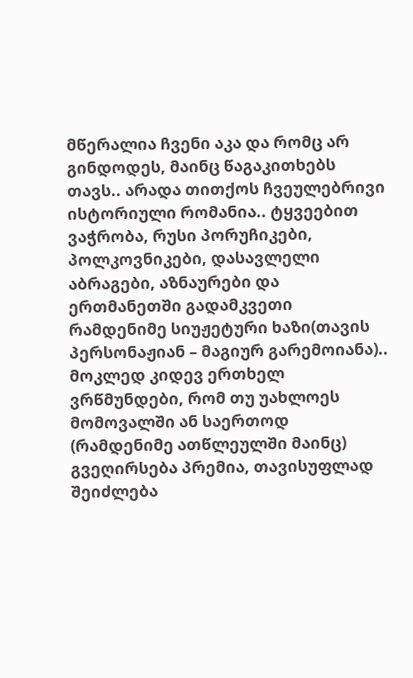მწერალია ჩვენი აკა და რომც არ გინდოდეს, მაინც წაგაკითხებს თავს.. არადა თითქოს ჩვეულებრივი ისტორიული რომანია.. ტყვეებით ვაჭრობა, რუსი პორუჩიკები, პოლკოვნიკები, დასავლელი აბრაგები, აზნაურები და ერთმანეთში გადამკვეთი რამდენიმე სიუჟეტური ხაზი(თავის პერსონაჟიან – მაგიურ გარემოიანა).. მოკლედ კიდევ ერთხელ ვრწმუნდები, რომ თუ უახლოეს მომოვალში ან საერთოდ (რამდენიმე ათწლეულში მაინც) გვეღირსება პრემია, თავისუფლად შეიძლება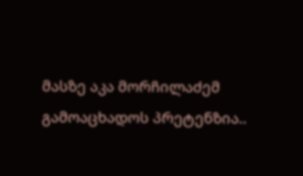მასზე აკა მორჩილაძემ გამოაცხადოს პრეტენზია..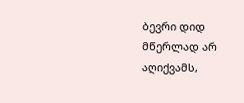ბევრი დიდ მწერლად არ აღიქვამს,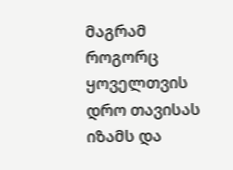მაგრამ როგორც ყოველთვის დრო თავისას იზამს და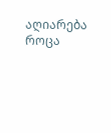აღიარება როცა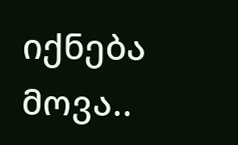იქნება მოვა..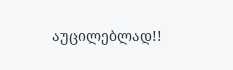აუცილებლად!!